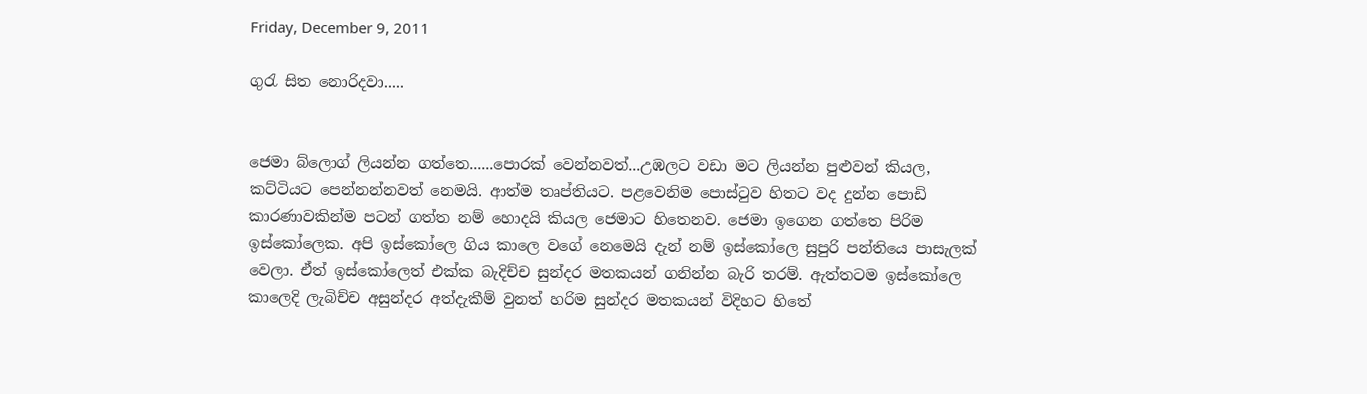Friday, December 9, 2011

ගුරැ සිත නොරිදවා.....


ජෙමා බ්ලොග් ලියන්න ගත්තෙ......පොරක් වෙන්නවත්...උඹලට වඩා මට ලියන්න පුළුවන් කියල, කට්ටියට පෙන්නන්නවත් නෙ‍මයි. ආත්ම තෘප්තියට. පළවෙනිම පොස්ටුව හිතට වද දුන්න පොඩි කාරණාවකින්ම පටන් ගත්ත නම් හොදයි කියල ජෙමාට හිතෙනව. ජෙමා ඉගෙන ගත්තෙ පිරිම ඉස්කෝලෙක. අපි ඉස්කෝලෙ ගිය කාලෙ වගේ නෙමෙයි දැන් නම් ඉස්කෝලෙ සුපුරි පන්තියෙ පාසැලක් වෙලා. ඒත් ඉස්කෝලෙත් එක්ක බැදිච්ච සුන්දර මතකයන් ගනින්න බැරි තරම්. ඇත්තටම ඉස්කෝලෙ කාලෙදි ලැබිච්ච අසුන්දර අත්දැකීම් වුනත් හරිම සුන්දර මතකයන් විදිහට හිතේ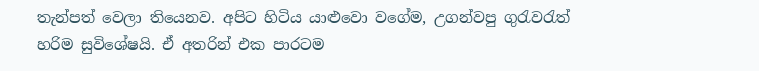තැන්පත් වෙලා තියෙනව. අපිට හිටිය යාළුවො වගේම, උගන්වපු ගුරැවරැත් හරිම සුවිශේෂයි. ඒ අතරින් එක පාරටම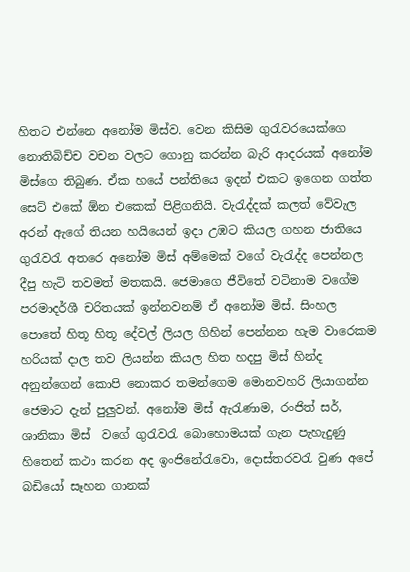හිතට එන්නෙ අනෝම මිස්ව. වෙන කිසිම ගුරැවරයෙක්ගෙ නොතිබිච්ච වචන වලට ගොනු කරන්න බැරි ආදරයක් අනෝම මිස්ගෙ තිබුණ. ඒක හයේ පන්තියෙ ඉදන් එකට ඉගෙන ගත්ත සෙට් එකේ ඕන එකෙක් පිළිගනියි. වැරැද්දක් කලත් වේවැල අරන් ඇගේ තියන හයියෙන් ඉදා උඹට කියල ගහන ජාතියෙ ගුරැවරැ අතරෙ අනෝම මිස් අම්මෙක් වගේ වැරැද්ද පෙන්නල දීපු හැටි තවමත් මතකයි. ජෙමාගෙ ජීවිතේ වටිනාම වගේම පරමාදර්ශී චරිතයක් ඉන්නවනම් ඒ අනෝම මිස්. සිංහල පොතේ හිතූ හිතූ දේවල් ලියල ගිහින් පෙන්නන හැම වාරෙකම හරියක් දාල තව ලියන්න කියල හිත හදපු මිස් හින්ද අනුන්ගෙන් කොපි නොකර තමන්ගෙම මොනවහරි ලියාගන්න ජෙමාට දැන් පුලුවන්. අනෝම මිස් ඇරැණාම, රංජිත් සර්, ශානිකා මිස්  වගේ ගුරැවරැ බොහොමයක් ගැන පැහැදුණු හිතෙන් කථා කරන අද ඉංජිනේරැවො, දොස්තරවරැ වුණ අපේ බඩියෝ සෑහන ගානක්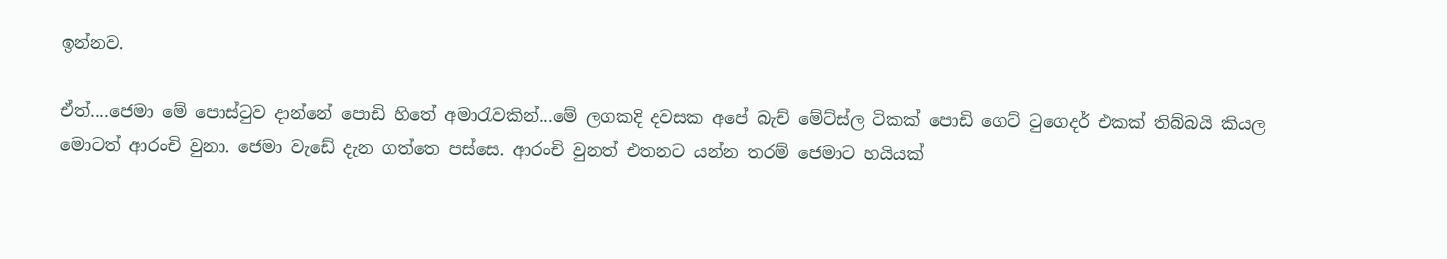ඉන්නව.

ඒත්....ජෙමා මේ පොස්ටුව දාන්නේ පොඩි හිතේ අමාරැවකින්...මේ ලගකදි දවසක අපේ බැච් මේට්ස්ල ටිකක් පොඩි ගෙට් ටුගෙදර් එකක් තිබ්බයි කියල මොටත් ආරංචි වුනා. ජෙමා වැඩේ දැන ගත්තෙ පස්සෙ. ආරංචි වුනත් එතනට යන්න තරම් ජෙමාට හයියක්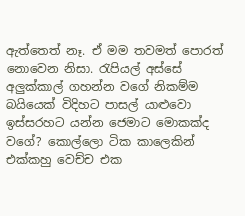ඇත්තෙත් නෑ. ඒ මම තවමත් පොරත් නොවෙන නිසා. රැපියල් අස්සේ අලුක්කාල් ගහන්න වගේ නිකම්ම බයියෙක් විදිහට පාසල් යාළුවො ඉස්සරහට යන්න ජෙමාට ‍මොකක්ද වගේ? කොල්ලො ටික කාලෙකින් එක්කහු වෙච්ච එක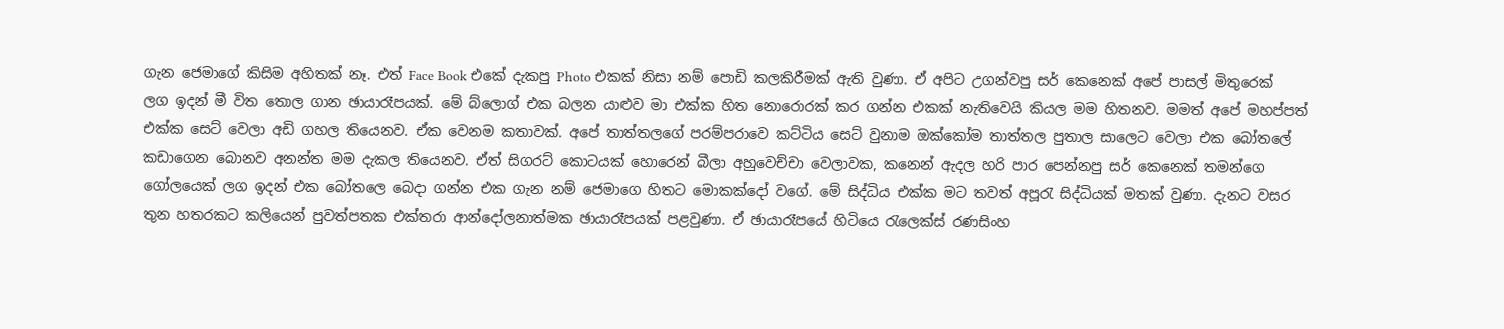ගැන ජෙමාගේ කිසිම අහිතක් නෑ. එත් Face Book එකේ දැකපු Photo එකක් නිසා නම් පොඩි කලකිරීමක් ඇති වුණා. ඒ අපිට උගන්වපු සර් කෙනෙක් අපේ පාසල් මිතුරෙක් ලග ඉදන් මී විත තොල ගාන ඡායාරෑපයක්. මේ බ්ලොග් එක බලන යාළුව මා එක්ක හිත නොරොරක් කර ගන්න එකක් නැතිවෙයි කියල මම හිතනව. මමත් අපේ මහප්පත් එක්ක සෙට් වෙලා අඩි ගහල තියෙනව. ඒක වෙනම කතාවක්. අපේ තාත්තලගේ පරම්පරාවෙ කට්ටිය සෙට් වුනාම ඔක්කෝම තාත්තල පුතාල සාලෙට වෙලා එක බෝතලේ කඩාගෙන බොනව අනන්ත මම දැකල තියෙනව. ඒත් සිගරට් කොටයක් හොරෙන් බීලා අහුවෙච්චා වෙලාවක, කනෙන් ඇදල හරි පාර පෙන්නපු සර් කෙනෙක් තමන්ගෙ ගෝලයෙක් ලග ඉදන් එක බෝතලෙ බෙදා ගන්න එක ගැන නම් ජෙමාගෙ හිතට මොකක්දෝ වගේ. මේ සිද්ධිය එක්ක මට තවත් අපූරැ සිද්ධියක් මතක් වුණා. දැනට වසර තුන හතරකට කලියෙන් පුවත්පතක එක්තරා ආන්දෝලනාත්මක ඡායාරෑපයක් පළවුණා. ඒ ඡායාරෑපයේ හිටියෙ රැලෙක්ස් රණසිංහ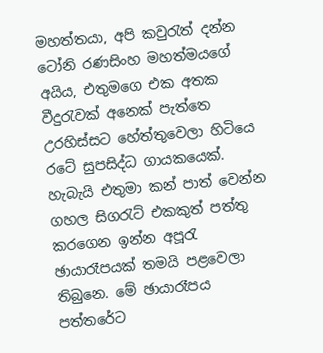මහත්තයා, අපි කවුරැත් දන්න ටෝනි රණසිංහ මහත්මයගේ අයිය, එතුමගෙ එක අතක වීදුරැවක් අනෙක් පැත්තෙ උරහිස්සට හේත්තුවෙලා හිටියෙ රටේ සුපසිද්ධ ගායකයෙක්. හැබැයි එතුමා කන් පාත් වෙන්න ගහල සිගරැට් එකකුත් පත්තු කරගෙන ඉන්න අපූරැ ඡායාරෑපයක් තමයි පළවෙලා තිබුනෙ. මේ ඡායාරෑපය පත්තරේට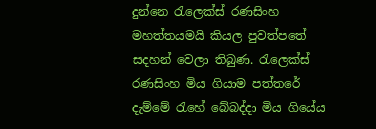දුන්නෙ රැලෙක්ස් රණසිංහ මහත්තයමයි කියල පුවත්පතේ සදහන් වෙලා තිබුණ. රැලෙක්ස් රණසිංහ මිය ගියාම පත්තරේ දැම්මේ රැහේ බේබද්දා මිය ගියේය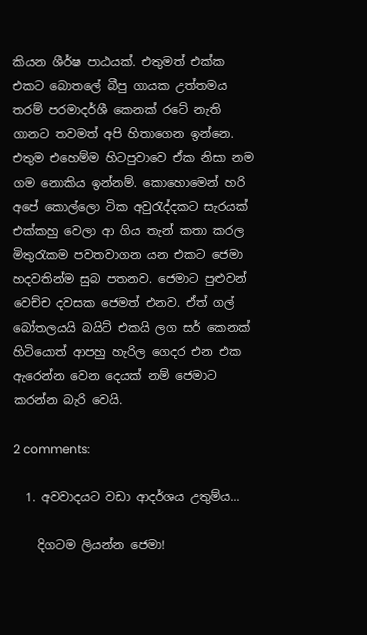කියන ශීර්ෂ පාඨයක්. එතුමත් එක්ක එකට බොතලේ බීපු ගායක උත්තමය තරම් පරමාදර්ශී කෙනක් රටේ නැති ගානට තවමත් අපි හිතාගෙන ඉන්නෙ. එතුම එහෙම්ම හිටපුවාවෙ ඒක නිසා නම ගම නොකිය ඉන්නම්. කොහොමෙන් හරි අපේ කොල්ලො ටික අවුරැද්දකට සැරයක් එක්කහු වෙලා ආ ගිය තැන් කතා කරල මිතුරැකම පවතවාගන යන එකට ජෙමා හදවතින්ම සුබ පතනව. ජෙමාට පුළුවන් වෙච්ච දවසක ජෙමත් එනව. ඒත් ගල් බෝතලයයි බයිට් එකයි ලග සර් කෙනක් හිටියොත් ආපහු හැරිල ගෙදර එන එක ඇරෙන්න වෙන දෙයක් නම් ජෙමාට කරන්න බැරි වෙයි.

2 comments:

  1. අවවාදයට වඩා ආදර්ශය උතුම්ය...

    දිගටම ලියන්න ජෙමා!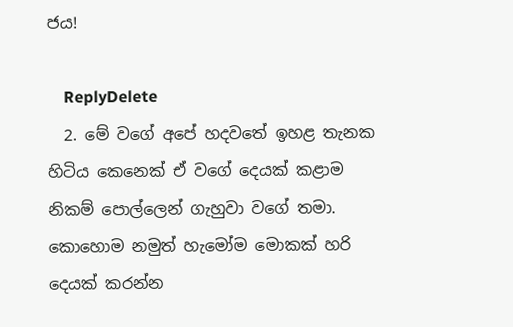ජය!

    ReplyDelete
  2. මේ වගේ අපේ හදවතේ ඉහළ තැනක හිටිය කෙනෙක් ඒ වගේ දෙයක් කළාම නිකම් පොල්ලෙන් ගැහුවා වගේ තමා. කොහොම නමුත් හැමෝම මොකක් හරි දෙයක් කරන්න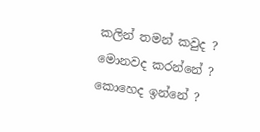කලින් තමන් කවුද ? මොනවද කරන්නේ ? කොහෙද ඉන්නේ ?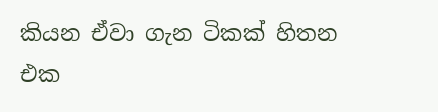කියන ඒවා ගැන ටිකක් හිතන එක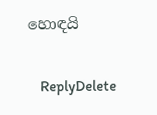හොඳයි

    ReplyDelete